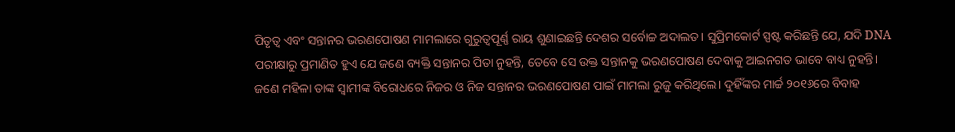ପିତୃତ୍ୱ ଏବଂ ସନ୍ତାନର ଭରଣପୋଷଣ ମାମଲାରେ ଗୁରୁତ୍ୱପୂର୍ଣ୍ଣ ରାୟ ଶୁଣାଇଛନ୍ତି ଦେଶର ସର୍ବୋଚ୍ଚ ଅଦାଲତ। ସୁପ୍ରିମକୋର୍ଟ ସ୍ପଷ୍ଟ କରିଛନ୍ତି ଯେ, ଯଦି DNA ପରୀକ୍ଷାରୁ ପ୍ରମାଣିତ ହୁଏ ଯେ ଜଣେ ବ୍ୟକ୍ତି ସନ୍ତାନର ପିତା ନୁହନ୍ତି, ତେବେ ସେ ଉକ୍ତ ସନ୍ତାନକୁ ଭରଣପୋଷଣ ଦେବାକୁ ଆଇନଗତ ଭାବେ ବାଧ୍ୟ ନୁହନ୍ତି।
ଜଣେ ମହିଳା ତାଙ୍କ ସ୍ୱାମୀଙ୍କ ବିରୋଧରେ ନିଜର ଓ ନିଜ ସନ୍ତାନର ଭରଣପୋଷଣ ପାଇଁ ମାମଲା ରୁଜୁ କରିଥିଲେ। ଦୁହିଁଙ୍କର ମାର୍ଚ୍ଚ ୨୦୧୬ରେ ବିବାହ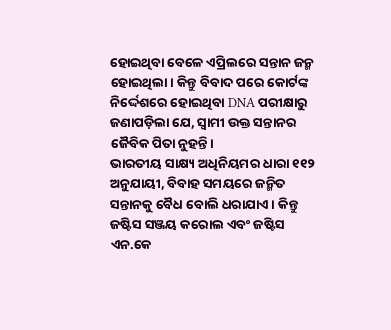ହୋଇଥିବା ବେଳେ ଏପ୍ରିଲରେ ସନ୍ତାନ ଜନ୍ମ ହୋଇଥିଲା। କିନ୍ତୁ ବିବାଦ ପରେ କୋର୍ଟଙ୍କ ନିର୍ଦ୍ଦେଶରେ ହୋଇଥିବା DNA ପରୀକ୍ଷାରୁ ଜଣାପଡ଼ିଲା ଯେ, ସ୍ୱାମୀ ଉକ୍ତ ସନ୍ତାନର ଜୈବିକ ପିତା ନୁହନ୍ତି।
ଭାରତୀୟ ସାକ୍ଷ୍ୟ ଅଧିନିୟମର ଧାରା ୧୧୨ ଅନୁଯାୟୀ, ବିବାହ ସମୟରେ ଜନ୍ମିତ ସନ୍ତାନକୁ ବୈଧ ବୋଲି ଧରାଯାଏ। କିନ୍ତୁ ଜଷ୍ଟିସ ସଞ୍ଜୟ କରୋଲ ଏବଂ ଜଷ୍ଟିସ ଏନ.କେ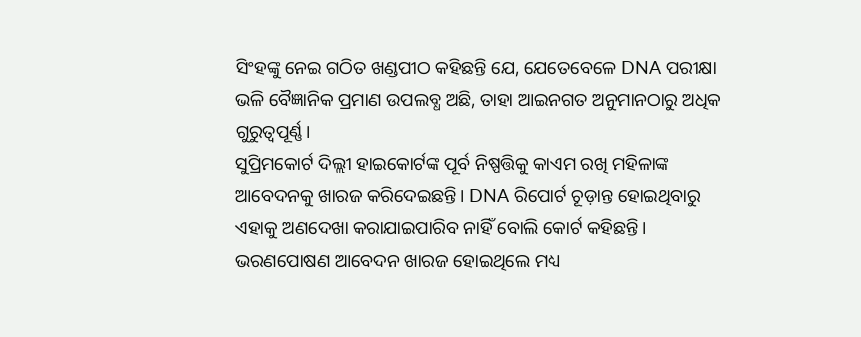ସିଂହଙ୍କୁ ନେଇ ଗଠିତ ଖଣ୍ଡପୀଠ କହିଛନ୍ତି ଯେ, ଯେତେବେଳେ DNA ପରୀକ୍ଷା ଭଳି ବୈଜ୍ଞାନିକ ପ୍ରମାଣ ଉପଲବ୍ଧ ଅଛି, ତାହା ଆଇନଗତ ଅନୁମାନଠାରୁ ଅଧିକ ଗୁରୁତ୍ୱପୂର୍ଣ୍ଣ।
ସୁପ୍ରିମକୋର୍ଟ ଦିଲ୍ଲୀ ହାଇକୋର୍ଟଙ୍କ ପୂର୍ବ ନିଷ୍ପତ୍ତିକୁ କାଏମ ରଖି ମହିଳାଙ୍କ ଆବେଦନକୁ ଖାରଜ କରିଦେଇଛନ୍ତି। DNA ରିପୋର୍ଟ ଚୂଡ଼ାନ୍ତ ହୋଇଥିବାରୁ ଏହାକୁ ଅଣଦେଖା କରାଯାଇପାରିବ ନାହିଁ ବୋଲି କୋର୍ଟ କହିଛନ୍ତି।
ଭରଣପୋଷଣ ଆବେଦନ ଖାରଜ ହୋଇଥିଲେ ମଧ୍ୟ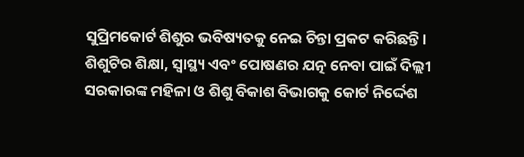ସୁପ୍ରିମକୋର୍ଟ ଶିଶୁର ଭବିଷ୍ୟତକୁ ନେଇ ଚିନ୍ତା ପ୍ରକଟ କରିଛନ୍ତି। ଶିଶୁଟିର ଶିକ୍ଷା, ସ୍ୱାସ୍ଥ୍ୟ ଏବଂ ପୋଷଣର ଯତ୍ନ ନେବା ପାଇଁ ଦିଲ୍ଲୀ ସରକାରଙ୍କ ମହିଳା ଓ ଶିଶୁ ବିକାଶ ବିଭାଗକୁ କୋର୍ଟ ନିର୍ଦ୍ଦେଶ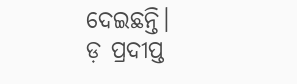ଦେଇଛନ୍ତି।
ଡ଼ ପ୍ରଦୀପ୍ତ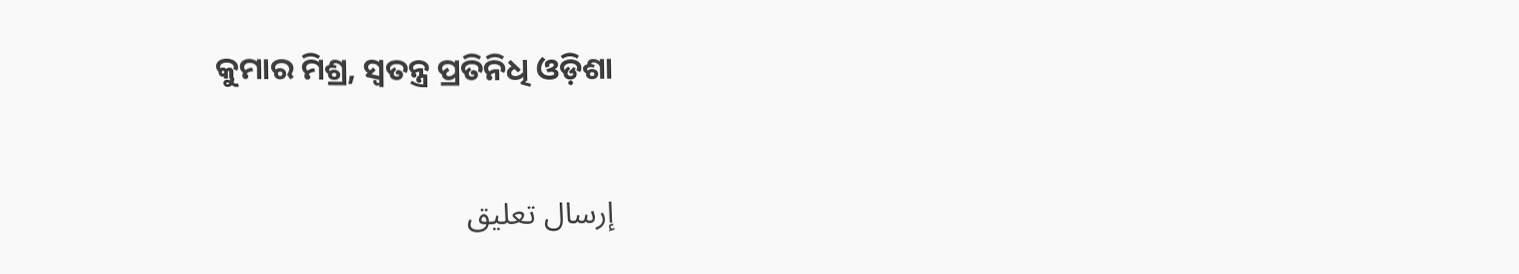କୁମାର ମିଶ୍ର, ସ୍ବତନ୍ତ୍ର ପ୍ରତିନିଧି ଓଡ଼ିଶା


إرسال تعليق